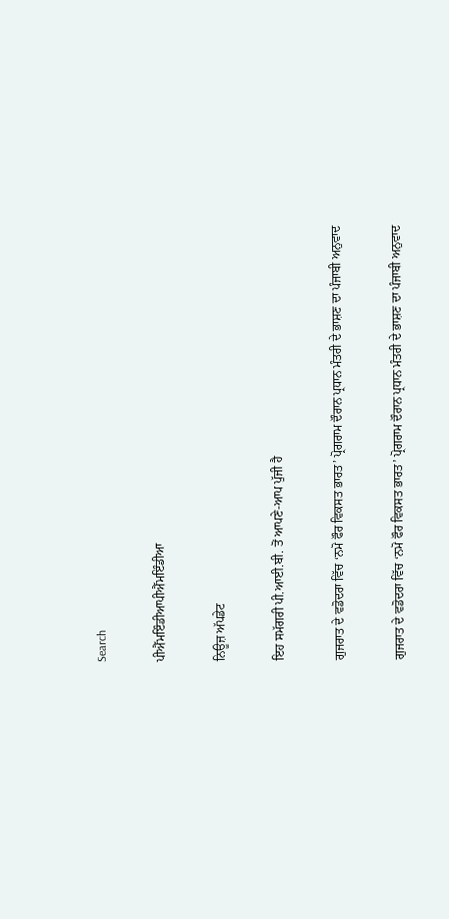Search

ਪੀਐੱਮਇੰਡੀਆਪੀਐੱਮਇੰਡੀਆ

ਨਿਊਜ਼ ਅੱਪਡੇਟ

ਇਹ ਸਮੱਗਰੀ ਪੀ.ਆਈ.ਬੀ. ਤੋਂ ਆਪਣੇ-ਆਪ ਪੁੱਜੀ ਹੈ

ਗੁਜਰਾਤ ਦੇ ਵਡੋਦਰਾ ਵਿੱਚ ‘ਨਮੋ ਫੌਰ ਵਿਕਸਤ ਭਾਰਤ’ ਪ੍ਰੋਗਰਾਮ ਦੌਰਾਨ ਪ੍ਰਧਾਨ ਮੰਤਰੀ ਦੇ ਭਾਸ਼ਣ ਦਾ ਪੰਜਾਬੀ ਅਨੁਵਾਦ

ਗੁਜਰਾਤ ਦੇ ਵਡੋਦਰਾ ਵਿੱਚ ‘ਨਮੋ ਫੌਰ ਵਿਕਸਤ ਭਾਰਤ’ ਪ੍ਰੋਗਰਾਮ ਦੌਰਾਨ ਪ੍ਰਧਾਨ ਮੰਤਰੀ ਦੇ ਭਾਸ਼ਣ ਦਾ ਪੰਜਾਬੀ ਅਨੁਵਾਦ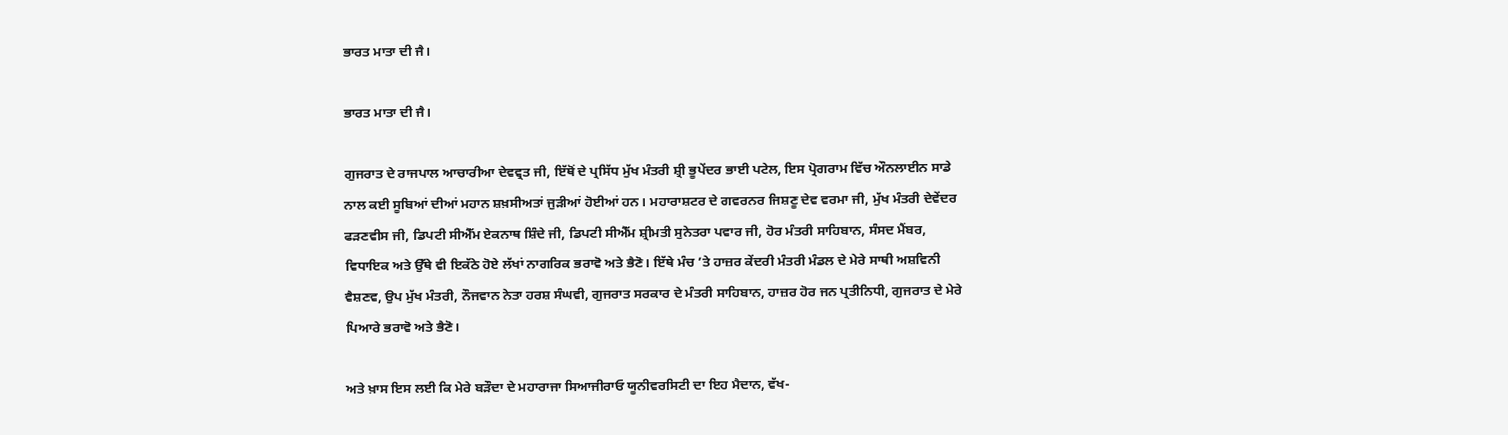ਭਾਰਤ ਮਾਤਾ ਦੀ ਜੈ।

ਭਾਰਤ ਮਾਤਾ ਦੀ ਜੈ।

ਗੁਜਰਾਤ ਦੇ ਰਾਜਪਾਲ ਆਚਾਰੀਆ ਦੇਵਵ੍ਰਤ ਜੀ, ਇੱਥੋਂ ਦੇ ਪ੍ਰਸਿੱਧ ਮੁੱਖ ਮੰਤਰੀ ਸ਼੍ਰੀ ਭੂਪੇਂਦਰ ਭਾਈ ਪਟੇਲ, ਇਸ ਪ੍ਰੋਗਰਾਮ ਵਿੱਚ ਔਨਲਾਈਨ ਸਾਡੇ ਨਾਲ ਕਈ ਸੂਬਿਆਂ ਦੀਆਂ ਮਹਾਨ ਸ਼ਖ਼ਸੀਅਤਾਂ ਜੁੜੀਆਂ ਹੋਈਆਂ ਹਨ। ਮਹਾਰਾਸ਼ਟਰ ਦੇ ਗਵਰਨਰ ਜਿਸ਼ਣੂ ਦੇਵ ਵਰਮਾ ਜੀ, ਮੁੱਖ ਮੰਤਰੀ ਦੇਵੇਂਦਰ ਫੜਣਵੀਸ ਜੀ, ਡਿਪਟੀ ਸੀਐੱਮ ਏਕਨਾਥ ਸ਼ਿੰਦੇ ਜੀ, ਡਿਪਟੀ ਸੀਐੱਮ ਸ਼੍ਰੀਮਤੀ ਸੁਨੇਤਰਾ ਪਵਾਰ ਜੀ, ਹੋਰ ਮੰਤਰੀ ਸਾਹਿਬਾਨ, ਸੰਸਦ ਮੈਂਬਰ, ਵਿਧਾਇਕ ਅਤੇ ਉੱਥੇ ਵੀ ਇਕੱਠੇ ਹੋਏ ਲੱਖਾਂ ਨਾਗਰਿਕ ਭਰਾਵੋ ਅਤੇ ਭੈਣੋ। ਇੱਥੇ ਮੰਚ ’ਤੇ ਹਾਜ਼ਰ ਕੇਂਦਰੀ ਮੰਤਰੀ ਮੰਡਲ ਦੇ ਮੇਰੇ ਸਾਥੀ ਅਸ਼ਵਿਨੀ ਵੈਸ਼ਣਵ, ਉਪ ਮੁੱਖ ਮੰਤਰੀ, ਨੌਜਵਾਨ ਨੇਤਾ ਹਰਸ਼ ਸੰਘਵੀ, ਗੁਜਰਾਤ ਸਰਕਾਰ ਦੇ ਮੰਤਰੀ ਸਾਹਿਬਾਨ, ਹਾਜ਼ਰ ਹੋਰ ਜਨ ਪ੍ਰਤੀਨਿਧੀ, ਗੁਜਰਾਤ ਦੇ ਮੇਰੇ ਪਿਆਰੇ ਭਰਾਵੋ ਅਤੇ ਭੈਣੋ।

ਅਤੇ ਖ਼ਾਸ ਇਸ ਲਈ ਕਿ ਮੇਰੇ ਬੜੌਦਾ ਦੇ ਮਹਾਰਾਜਾ ਸਿਆਜੀਰਾਓ ਯੂਨੀਵਰਸਿਟੀ ਦਾ ਇਹ ਮੈਦਾਨ, ਵੱਖ-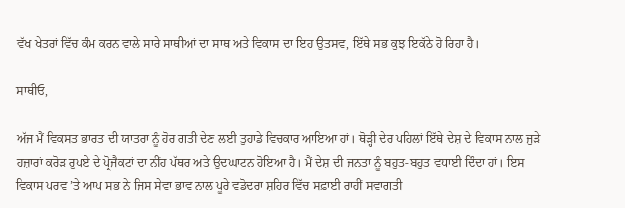ਵੱਖ ਖੇਤਰਾਂ ਵਿੱਚ ਕੰਮ ਕਰਨ ਵਾਲੇ ਸਾਰੇ ਸਾਥੀਆਂ ਦਾ ਸਾਥ ਅਤੇ ਵਿਕਾਸ ਦਾ ਇਹ ਉਤਸਵ, ਇੱਥੇ ਸਭ ਕੁਝ ਇਕੱਠੇ ਹੋ ਰਿਹਾ ਹੈ।

ਸਾਥੀਓ,

ਅੱਜ ਮੈਂ ਵਿਕਸਤ ਭਾਰਤ ਦੀ ਯਾਤਰਾ ਨੂੰ ਹੋਰ ਗਤੀ ਦੇਣ ਲਈ ਤੁਹਾਡੇ ਵਿਚਕਾਰ ਆਇਆ ਹਾਂ। ਥੋੜ੍ਹੀ ਦੇਰ ਪਹਿਲਾਂ ਇੱਥੇ ਦੇਸ਼ ਦੇ ਵਿਕਾਸ ਨਾਲ ਜੁੜੇ ਹਜ਼ਾਰਾਂ ਕਰੋੜ ਰੁਪਏ ਦੇ ਪ੍ਰੋਜੈਕਟਾਂ ਦਾ ਨੀਂਹ ਪੱਥਰ ਅਤੇ ਉਦਘਾਟਨ ਹੋਇਆ ਹੈ। ਮੈਂ ਦੇਸ਼ ਦੀ ਜਨਤਾ ਨੂੰ ਬਹੁਤ-ਬਹੁਤ ਵਧਾਈ ਦਿੰਦਾ ਹਾਂ। ਇਸ ਵਿਕਾਸ ਪਰਵ ’ਤੇ ਆਪ ਸਭ ਨੇ ਜਿਸ ਸੇਵਾ ਭਾਵ ਨਾਲ ਪੂਰੇ ਵਡੋਦਰਾ ਸ਼ਹਿਰ ਵਿੱਚ ਸਫ਼ਾਈ ਰਾਹੀਂ ਸਵਾਗਤੀ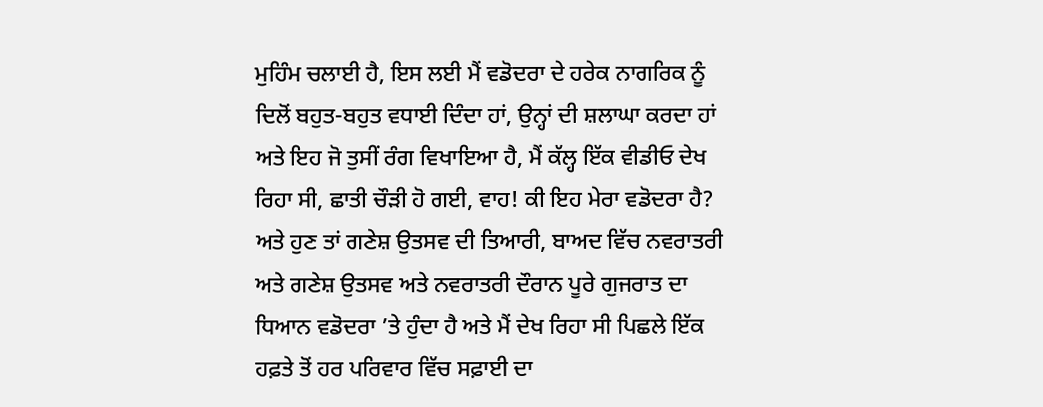ਮੁਹਿੰਮ ਚਲਾਈ ਹੈ, ਇਸ ਲਈ ਮੈਂ ਵਡੋਦਰਾ ਦੇ ਹਰੇਕ ਨਾਗਰਿਕ ਨੂੰ ਦਿਲੋਂ ਬਹੁਤ-ਬਹੁਤ ਵਧਾਈ ਦਿੰਦਾ ਹਾਂ, ਉਨ੍ਹਾਂ ਦੀ ਸ਼ਲਾਘਾ ਕਰਦਾ ਹਾਂ ਅਤੇ ਇਹ ਜੋ ਤੁਸੀਂ ਰੰਗ ਵਿਖਾਇਆ ਹੈ, ਮੈਂ ਕੱਲ੍ਹ ਇੱਕ ਵੀਡੀਓ ਦੇਖ ਰਿਹਾ ਸੀ, ਛਾਤੀ ਚੌੜੀ ਹੋ ਗਈ, ਵਾਹ! ਕੀ ਇਹ ਮੇਰਾ ਵਡੋਦਰਾ ਹੈ? ਅਤੇ ਹੁਣ ਤਾਂ ਗਣੇਸ਼ ਉਤਸਵ ਦੀ ਤਿਆਰੀ, ਬਾਅਦ ਵਿੱਚ ਨਵਰਾਤਰੀ ਅਤੇ ਗਣੇਸ਼ ਉਤਸਵ ਅਤੇ ਨਵਰਾਤਰੀ ਦੌਰਾਨ ਪੂਰੇ ਗੁਜਰਾਤ ਦਾ ਧਿਆਨ ਵਡੋਦਰਾ ’ਤੇ ਹੁੰਦਾ ਹੈ ਅਤੇ ਮੈਂ ਦੇਖ ਰਿਹਾ ਸੀ ਪਿਛਲੇ ਇੱਕ ਹਫ਼ਤੇ ਤੋਂ ਹਰ ਪਰਿਵਾਰ ਵਿੱਚ ਸਫ਼ਾਈ ਦਾ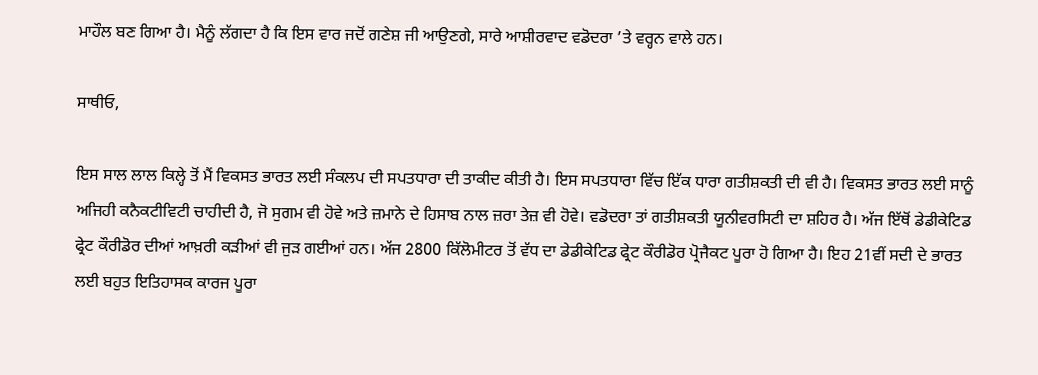ਮਾਹੌਲ ਬਣ ਗਿਆ ਹੈ। ਮੈਨੂੰ ਲੱਗਦਾ ਹੈ ਕਿ ਇਸ ਵਾਰ ਜਦੋਂ ਗਣੇਸ਼ ਜੀ ਆਉਣਗੇ, ਸਾਰੇ ਆਸ਼ੀਰਵਾਦ ਵਡੋਦਰਾ ’ਤੇ ਵਰ੍ਹਨ ਵਾਲੇ ਹਨ।

ਸਾਥੀਓ,

ਇਸ ਸਾਲ ਲਾਲ ਕਿਲ੍ਹੇ ਤੋਂ ਮੈਂ ਵਿਕਸਤ ਭਾਰਤ ਲਈ ਸੰਕਲਪ ਦੀ ਸਪਤਧਾਰਾ ਦੀ ਤਾਕੀਦ ਕੀਤੀ ਹੈ। ਇਸ ਸਪਤਧਾਰਾ ਵਿੱਚ ਇੱਕ ਧਾਰਾ ਗਤੀਸ਼ਕਤੀ ਦੀ ਵੀ ਹੈ। ਵਿਕਸਤ ਭਾਰਤ ਲਈ ਸਾਨੂੰ ਅਜਿਹੀ ਕਨੈਕਟੀਵਿਟੀ ਚਾਹੀਦੀ ਹੈ, ਜੋ ਸੁਗਮ ਵੀ ਹੋਵੇ ਅਤੇ ਜ਼ਮਾਨੇ ਦੇ ਹਿਸਾਬ ਨਾਲ ਜ਼ਰਾ ਤੇਜ਼ ਵੀ ਹੋਵੇ। ਵਡੋਦਰਾ ਤਾਂ ਗਤੀਸ਼ਕਤੀ ਯੂਨੀਵਰਸਿਟੀ ਦਾ ਸ਼ਹਿਰ ਹੈ। ਅੱਜ ਇੱਥੋਂ ਡੇਡੀਕੇਟਿਡ ਫ੍ਰੇਟ ਕੌਰੀਡੋਰ ਦੀਆਂ ਆਖ਼ਰੀ ਕੜੀਆਂ ਵੀ ਜੁੜ ਗਈਆਂ ਹਨ। ਅੱਜ 2800 ਕਿੱਲੋਮੀਟਰ ਤੋਂ ਵੱਧ ਦਾ ਡੇਡੀਕੇਟਿਡ ਫ੍ਰੇਟ ਕੌਰੀਡੋਰ ਪ੍ਰੋਜੈਕਟ ਪੂਰਾ ਹੋ ਗਿਆ ਹੈ। ਇਹ 21ਵੀਂ ਸਦੀ ਦੇ ਭਾਰਤ ਲਈ ਬਹੁਤ ਇਤਿਹਾਸਕ ਕਾਰਜ ਪੂਰਾ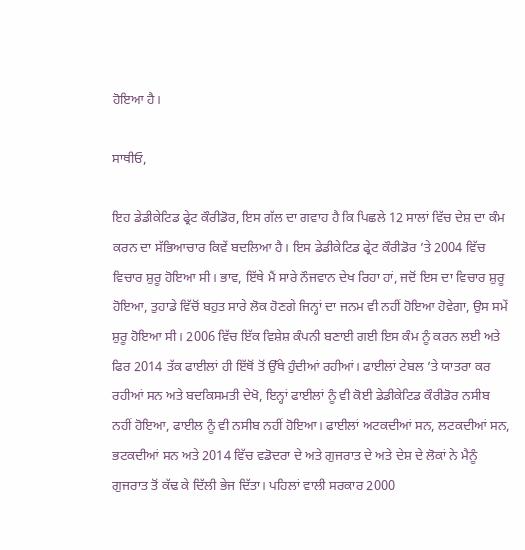ਹੋਇਆ ਹੈ।

ਸਾਥੀਓ,

ਇਹ ਡੇਡੀਕੇਟਿਡ ਫ੍ਰੇਟ ਕੌਰੀਡੋਰ, ਇਸ ਗੱਲ ਦਾ ਗਵਾਹ ਹੈ ਕਿ ਪਿਛਲੇ 12 ਸਾਲਾਂ ਵਿੱਚ ਦੇਸ਼ ਦਾ ਕੰਮ ਕਰਨ ਦਾ ਸੱਭਿਆਚਾਰ ਕਿਵੇਂ ਬਦਲਿਆ ਹੈ। ਇਸ ਡੇਡੀਕੇਟਿਡ ਫ੍ਰੇਟ ਕੌਰੀਡੋਰ ’ਤੇ 2004 ਵਿੱਚ ਵਿਚਾਰ ਸ਼ੁਰੂ ਹੋਇਆ ਸੀ। ਭਾਵ, ਇੱਥੇ ਮੈਂ ਸਾਰੇ ਨੌਜਵਾਨ ਦੇਖ ਰਿਹਾ ਹਾਂ, ਜਦੋਂ ਇਸ ਦਾ ਵਿਚਾਰ ਸ਼ੁਰੂ ਹੋਇਆ, ਤੁਹਾਡੇ ਵਿੱਚੋਂ ਬਹੁਤ ਸਾਰੇ ਲੋਕ ਹੋਣਗੇ ਜਿਨ੍ਹਾਂ ਦਾ ਜਨਮ ਵੀ ਨਹੀਂ ਹੋਇਆ ਹੋਵੇਗਾ, ਉਸ ਸਮੇਂ ਸ਼ੁਰੂ ਹੋਇਆ ਸੀ। 2006 ਵਿੱਚ ਇੱਕ ਵਿਸ਼ੇਸ਼ ਕੰਪਨੀ ਬਣਾਈ ਗਈ ਇਸ ਕੰਮ ਨੂੰ ਕਰਨ ਲਈ ਅਤੇ ਫਿਰ 2014 ਤੱਕ ਫਾਈਲਾਂ ਹੀ ਇੱਥੋਂ ਤੋਂ ਉੱਥੇ ਹੁੰਦੀਆਂ ਰਹੀਆਂ। ਫਾਈਲਾਂ ਟੇਬਲ ’ਤੇ ਯਾਤਰਾ ਕਰ ਰਹੀਆਂ ਸਨ ਅਤੇ ਬਦਕਿਸਮਤੀ ਦੇਖੋ, ਇਨ੍ਹਾਂ ਫਾਈਲਾਂ ਨੂੰ ਵੀ ਕੋਈ ਡੇਡੀਕੇਟਿਡ ਕੌਰੀਡੋਰ ਨਸੀਬ ਨਹੀਂ ਹੋਇਆ, ਫਾਈਲ ਨੂੰ ਵੀ ਨਸੀਬ ਨਹੀਂ ਹੋਇਆ। ਫਾਈਲਾਂ ਅਟਕਦੀਆਂ ਸਨ, ਲਟਕਦੀਆਂ ਸਨ, ਭਟਕਦੀਆਂ ਸਨ ਅਤੇ 2014 ਵਿੱਚ ਵਡੋਦਰਾ ਦੇ ਅਤੇ ਗੁਜਰਾਤ ਦੇ ਅਤੇ ਦੇਸ਼ ਦੇ ਲੋਕਾਂ ਨੇ ਮੈਨੂੰ ਗੁਜਰਾਤ ਤੋਂ ਕੱਢ ਕੇ ਦਿੱਲੀ ਭੇਜ ਦਿੱਤਾ। ਪਹਿਲਾਂ ਵਾਲੀ ਸਰਕਾਰ 2000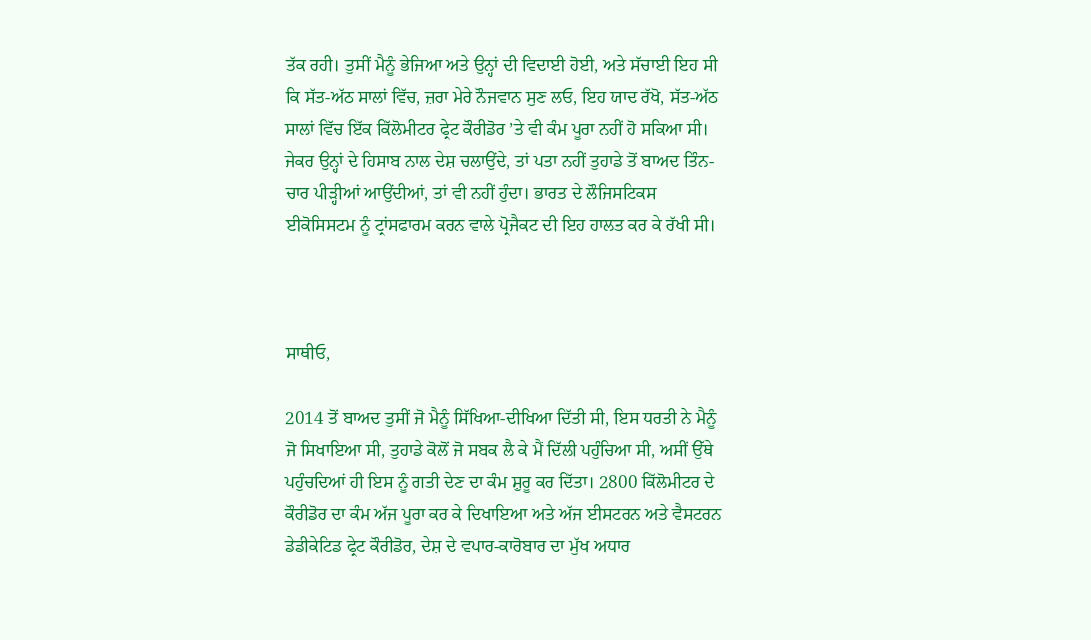ਤੱਕ ਰਹੀ। ਤੁਸੀਂ ਮੈਨੂੰ ਭੇਜਿਆ ਅਤੇ ਉਨ੍ਹਾਂ ਦੀ ਵਿਦਾਈ ਹੋਈ, ਅਤੇ ਸੱਚਾਈ ਇਹ ਸੀ ਕਿ ਸੱਤ-ਅੱਠ ਸਾਲਾਂ ਵਿੱਚ, ਜ਼ਰਾ ਮੇਰੇ ਨੌਜਵਾਨ ਸੁਣ ਲਓ, ਇਹ ਯਾਦ ਰੱਖੋ, ਸੱਤ-ਅੱਠ ਸਾਲਾਂ ਵਿੱਚ ਇੱਕ ਕਿੱਲੋਮੀਟਰ ਫ੍ਰੇਟ ਕੌਰੀਡੋਰ ’ਤੇ ਵੀ ਕੰਮ ਪੂਰਾ ਨਹੀਂ ਹੋ ਸਕਿਆ ਸੀ। ਜੇਕਰ ਉਨ੍ਹਾਂ ਦੇ ਹਿਸਾਬ ਨਾਲ ਦੇਸ਼ ਚਲਾਉਂਦੇ, ਤਾਂ ਪਤਾ ਨਹੀਂ ਤੁਹਾਡੇ ਤੋਂ ਬਾਅਦ ਤਿੰਨ-ਚਾਰ ਪੀੜ੍ਹੀਆਂ ਆਉਂਦੀਆਂ, ਤਾਂ ਵੀ ਨਹੀਂ ਹੁੰਦਾ। ਭਾਰਤ ਦੇ ਲੌਜਿਸਟਿਕਸ ਈਕੋਸਿਸਟਮ ਨੂੰ ਟ੍ਰਾਂਸਫਾਰਮ ਕਰਨ ਵਾਲੇ ਪ੍ਰੋਜੈਕਟ ਦੀ ਇਹ ਹਾਲਤ ਕਰ ਕੇ ਰੱਖੀ ਸੀ।



ਸਾਥੀਓ,

2014 ਤੋਂ ਬਾਅਦ ਤੁਸੀਂ ਜੋ ਮੈਨੂੰ ਸਿੱਖਿਆ-ਦੀਖਿਆ ਦਿੱਤੀ ਸੀ, ਇਸ ਧਰਤੀ ਨੇ ਮੈਨੂੰ ਜੋ ਸਿਖਾਇਆ ਸੀ, ਤੁਹਾਡੇ ਕੋਲੋਂ ਜੋ ਸਬਕ ਲੈ ਕੇ ਮੈਂ ਦਿੱਲੀ ਪਹੁੰਚਿਆ ਸੀ, ਅਸੀਂ ਉੱਥੇ ਪਹੁੰਚਦਿਆਂ ਹੀ ਇਸ ਨੂੰ ਗਤੀ ਦੇਣ ਦਾ ਕੰਮ ਸ਼ੁਰੂ ਕਰ ਦਿੱਤਾ। 2800 ਕਿੱਲੋਮੀਟਰ ਦੇ ਕੌਰੀਡੋਰ ਦਾ ਕੰਮ ਅੱਜ ਪੂਰਾ ਕਰ ਕੇ ਦਿਖਾਇਆ ਅਤੇ ਅੱਜ ਈਸਟਰਨ ਅਤੇ ਵੈਸਟਰਨ ਡੇਡੀਕੇਟਿਡ ਫ੍ਰੇਟ ਕੌਰੀਡੋਰ, ਦੇਸ਼ ਦੇ ਵਪਾਰ-ਕਾਰੋਬਾਰ ਦਾ ਮੁੱਖ ਅਧਾਰ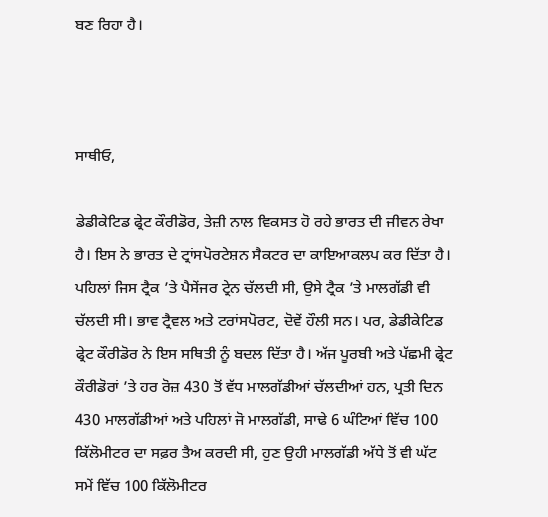ਬਣ ਰਿਹਾ ਹੈ।



ਸਾਥੀਓ,

ਡੇਡੀਕੇਟਿਡ ਫ੍ਰੇਟ ਕੌਰੀਡੋਰ, ਤੇਜ਼ੀ ਨਾਲ ਵਿਕਸਤ ਹੋ ਰਹੇ ਭਾਰਤ ਦੀ ਜੀਵਨ ਰੇਖਾ ਹੈ। ਇਸ ਨੇ ਭਾਰਤ ਦੇ ਟ੍ਰਾਂਸਪੋਰਟੇਸ਼ਨ ਸੈਕਟਰ ਦਾ ਕਾਇਆਕਲਪ ਕਰ ਦਿੱਤਾ ਹੈ। ਪਹਿਲਾਂ ਜਿਸ ਟ੍ਰੈਕ ’ਤੇ ਪੈਸੇਂਜਰ ਟ੍ਰੇਨ ਚੱਲਦੀ ਸੀ, ਉਸੇ ਟ੍ਰੈਕ ’ਤੇ ਮਾਲਗੱਡੀ ਵੀ ਚੱਲਦੀ ਸੀ। ਭਾਵ ਟ੍ਰੈਵਲ ਅਤੇ ਟਰਾਂਸਪੋਰਟ, ਦੋਵੇਂ ਹੌਲੀ ਸਨ। ਪਰ, ਡੇਡੀਕੇਟਿਡ ਫ੍ਰੇਟ ਕੌਰੀਡੋਰ ਨੇ ਇਸ ਸਥਿਤੀ ਨੂੰ ਬਦਲ ਦਿੱਤਾ ਹੈ। ਅੱਜ ਪੂਰਬੀ ਅਤੇ ਪੱਛਮੀ ਫ੍ਰੇਟ ਕੌਰੀਡੋਰਾਂ ’ਤੇ ਹਰ ਰੋਜ਼ 430 ਤੋਂ ਵੱਧ ਮਾਲਗੱਡੀਆਂ ਚੱਲਦੀਆਂ ਹਨ, ਪ੍ਰਤੀ ਦਿਨ 430 ਮਾਲਗੱਡੀਆਂ ਅਤੇ ਪਹਿਲਾਂ ਜੋ ਮਾਲਗੱਡੀ, ਸਾਢੇ 6 ਘੰਟਿਆਂ ਵਿੱਚ 100 ਕਿੱਲੋਮੀਟਰ ਦਾ ਸਫ਼ਰ ਤੈਅ ਕਰਦੀ ਸੀ, ਹੁਣ ਉਹੀ ਮਾਲਗੱਡੀ ਅੱਧੇ ਤੋਂ ਵੀ ਘੱਟ ਸਮੇਂ ਵਿੱਚ 100 ਕਿੱਲੋਮੀਟਰ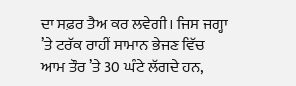ਦਾ ਸਫ਼ਰ ਤੈਅ ਕਰ ਲਵੇਗੀ। ਜਿਸ ਜਗ੍ਹਾ ’ਤੇ ਟਰੱਕ ਰਾਹੀਂ ਸਾਮਾਨ ਭੇਜਣ ਵਿੱਚ ਆਮ ਤੌਰ ’ਤੇ 30 ਘੰਟੇ ਲੱਗਦੇ ਹਨ,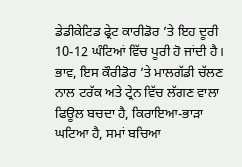ਡੇਡੀਕੇਟਿਡ ਫ੍ਰੇਟ ਕਾਰੀਡੋਰ ’ਤੇ ਇਹ ਦੂਰੀ 10-12 ਘੰਟਿਆਂ ਵਿੱਚ ਪੂਰੀ ਹੋ ਜਾਂਦੀ ਹੈ। ਭਾਵ, ਇਸ ਕੌਰੀਡੋਰ ’ਤੇ ਮਾਲਗੱਡੀ ਚੱਲਣ ਨਾਲ ਟਰੱਕ ਅਤੇ ਟ੍ਰੇਨ ਵਿੱਚ ਲੱਗਣ ਵਾਲਾ ਫਿਊਲ ਬਚਦਾ ਹੈ, ਕਿਰਾਇਆ-ਭਾੜਾ ਘਟਿਆ ਹੈ, ਸਮਾਂ ਬਚਿਆ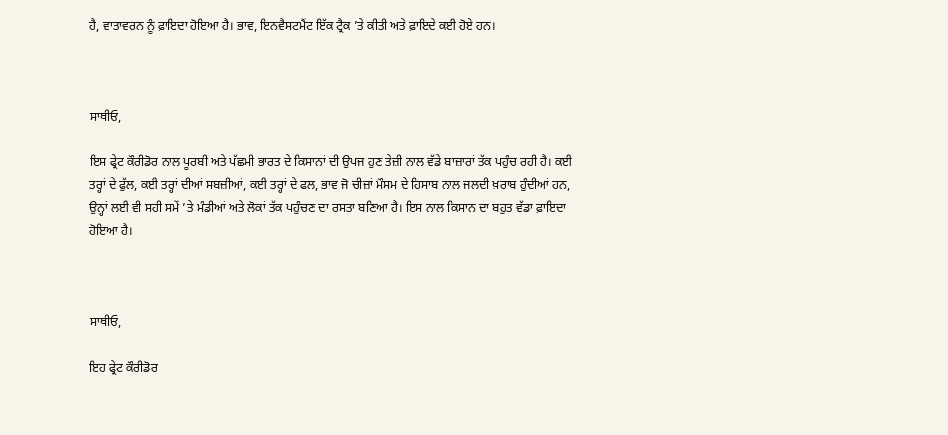ਹੈ, ਵਾਤਾਵਰਨ ਨੂੰ ਫ਼ਾਇਦਾ ਹੋਇਆ ਹੈ। ਭਾਵ, ਇਨਵੈਸਟਮੈਂਟ ਇੱਕ ਟ੍ਰੈਕ ’ਤੇ ਕੀਤੀ ਅਤੇ ਫ਼ਾਇਦੇ ਕਈ ਹੋਏ ਹਨ।



ਸਾਥੀਓ,

ਇਸ ਫ੍ਰੇਟ ਕੌਰੀਡੋਰ ਨਾਲ ਪੂਰਬੀ ਅਤੇ ਪੱਛਮੀ ਭਾਰਤ ਦੇ ਕਿਸਾਨਾਂ ਦੀ ਉਪਜ ਹੁਣ ਤੇਜ਼ੀ ਨਾਲ ਵੱਡੇ ਬਾਜ਼ਾਰਾਂ ਤੱਕ ਪਹੁੰਚ ਰਹੀ ਹੈ। ਕਈ ਤਰ੍ਹਾਂ ਦੇ ਫੁੱਲ, ਕਈ ਤਰ੍ਹਾਂ ਦੀਆਂ ਸਬਜ਼ੀਆਂ, ਕਈ ਤਰ੍ਹਾਂ ਦੇ ਫਲ, ਭਾਵ ਜੋ ਚੀਜ਼ਾਂ ਮੌਸਮ ਦੇ ਹਿਸਾਬ ਨਾਲ ਜਲਦੀ ਖ਼ਰਾਬ ਹੁੰਦੀਆਂ ਹਨ, ਉਨ੍ਹਾਂ ਲਈ ਵੀ ਸਹੀ ਸਮੇਂ ’ਤੇ ਮੰਡੀਆਂ ਅਤੇ ਲੋਕਾਂ ਤੱਕ ਪਹੁੰਚਣ ਦਾ ਰਸਤਾ ਬਣਿਆ ਹੈ। ਇਸ ਨਾਲ ਕਿਸਾਨ ਦਾ ਬਹੁਤ ਵੱਡਾ ਫ਼ਾਇਦਾ ਹੋਇਆ ਹੈ।



ਸਾਥੀਓ,

ਇਹ ਫ੍ਰੇਟ ਕੌਰੀਡੋਰ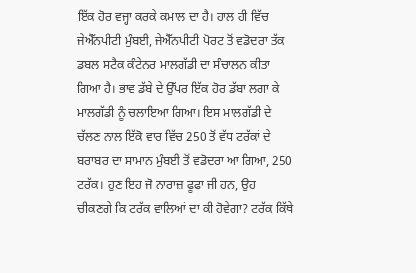ਇੱਕ ਹੋਰ ਵਜ੍ਹਾ ਕਰਕੇ ਕਮਾਲ ਦਾ ਹੈ। ਹਾਲ ਹੀ ਵਿੱਚ ਜੇਐੱਨਪੀਟੀ ਮੁੰਬਈ, ਜੇਐੱਨਪੀਟੀ ਪੋਰਟ ਤੋਂ ਵਡੋਦਰਾ ਤੱਕ ਡਬਲ ਸਟੈਕ ਕੰਟੇਨਰ ਮਾਲਗੱਡੀ ਦਾ ਸੰਚਾਲਨ ਕੀਤਾ ਗਿਆ ਹੈ। ਭਾਵ ਡੱਬੇ ਦੇ ਉੱਪਰ ਇੱਕ ਹੋਰ ਡੱਬਾ ਲਗਾ ਕੇ ਮਾਲਗੱਡੀ ਨੂੰ ਚਲਾਇਆ ਗਿਆ। ਇਸ ਮਾਲਗੱਡੀ ਦੇ ਚੱਲਣ ਨਾਲ ਇੱਕੋ ਵਾਰ ਵਿੱਚ 250 ਤੋਂ ਵੱਧ ਟਰੱਕਾਂ ਦੇ ਬਰਾਬਰ ਦਾ ਸਾਮਾਨ ਮੁੰਬਈ ਤੋਂ ਵਡੋਦਰਾ ਆ ਗਿਆ, 250 ਟਰੱਕ। ਹੁਣ ਇਹ ਜੋ ਨਾਰਾਜ਼ ਫੂਫਾ ਜੀ ਹਨ, ਉਹ ਚੀਕਣਗੇ ਕਿ ਟਰੱਕ ਵਾਲਿਆਂ ਦਾ ਕੀ ਹੋਵੇਗਾ? ਟਰੱਕ ਕਿੱਥੇ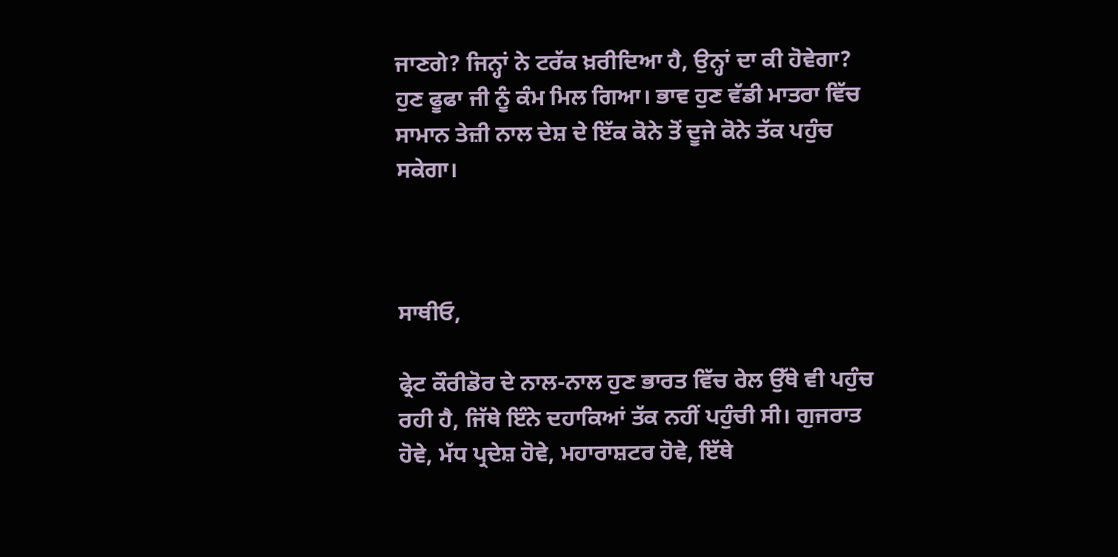ਜਾਣਗੇ? ਜਿਨ੍ਹਾਂ ਨੇ ਟਰੱਕ ਖ਼ਰੀਦਿਆ ਹੈ, ਉਨ੍ਹਾਂ ਦਾ ਕੀ ਹੋਵੇਗਾ? ਹੁਣ ਫੂਫਾ ਜੀ ਨੂੰ ਕੰਮ ਮਿਲ ਗਿਆ। ਭਾਵ ਹੁਣ ਵੱਡੀ ਮਾਤਰਾ ਵਿੱਚ ਸਾਮਾਨ ਤੇਜ਼ੀ ਨਾਲ ਦੇਸ਼ ਦੇ ਇੱਕ ਕੋਨੇ ਤੋਂ ਦੂਜੇ ਕੋਨੇ ਤੱਕ ਪਹੁੰਚ ਸਕੇਗਾ।



ਸਾਥੀਓ,

ਫ੍ਰੇਟ ਕੌਰੀਡੋਰ ਦੇ ਨਾਲ-ਨਾਲ ਹੁਣ ਭਾਰਤ ਵਿੱਚ ਰੇਲ ਉੱਥੇ ਵੀ ਪਹੁੰਚ ਰਹੀ ਹੈ, ਜਿੱਥੇ ਇੰਨੇ ਦਹਾਕਿਆਂ ਤੱਕ ਨਹੀਂ ਪਹੁੰਚੀ ਸੀ। ਗੁਜਰਾਤ ਹੋਵੇ, ਮੱਧ ਪ੍ਰਦੇਸ਼ ਹੋਵੇ, ਮਹਾਰਾਸ਼ਟਰ ਹੋਵੇ, ਇੱਥੇ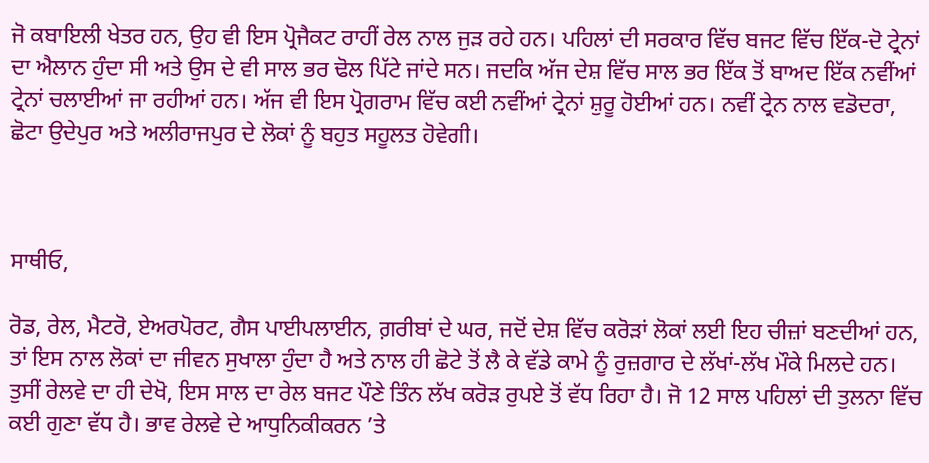ਜੋ ਕਬਾਇਲੀ ਖੇਤਰ ਹਨ, ਉਹ ਵੀ ਇਸ ਪ੍ਰੋਜੈਕਟ ਰਾਹੀਂ ਰੇਲ ਨਾਲ ਜੁੜ ਰਹੇ ਹਨ। ਪਹਿਲਾਂ ਦੀ ਸਰਕਾਰ ਵਿੱਚ ਬਜਟ ਵਿੱਚ ਇੱਕ-ਦੋ ਟ੍ਰੇਨਾਂ ਦਾ ਐਲਾਨ ਹੁੰਦਾ ਸੀ ਅਤੇ ਉਸ ਦੇ ਵੀ ਸਾਲ ਭਰ ਢੋਲ ਪਿੱਟੇ ਜਾਂਦੇ ਸਨ। ਜਦਕਿ ਅੱਜ ਦੇਸ਼ ਵਿੱਚ ਸਾਲ ਭਰ ਇੱਕ ਤੋਂ ਬਾਅਦ ਇੱਕ ਨਵੀਂਆਂ ਟ੍ਰੇਨਾਂ ਚਲਾਈਆਂ ਜਾ ਰਹੀਆਂ ਹਨ। ਅੱਜ ਵੀ ਇਸ ਪ੍ਰੋਗਰਾਮ ਵਿੱਚ ਕਈ ਨਵੀਂਆਂ ਟ੍ਰੇਨਾਂ ਸ਼ੁਰੂ ਹੋਈਆਂ ਹਨ। ਨਵੀਂ ਟ੍ਰੇਨ ਨਾਲ ਵਡੋਦਰਾ, ਛੋਟਾ ਉਦੇਪੁਰ ਅਤੇ ਅਲੀਰਾਜਪੁਰ ਦੇ ਲੋਕਾਂ ਨੂੰ ਬਹੁਤ ਸਹੂਲਤ ਹੋਵੇਗੀ।



ਸਾਥੀਓ,

ਰੋਡ, ਰੇਲ, ਮੈਟਰੋ, ਏਅਰਪੋਰਟ, ਗੈਸ ਪਾਈਪਲਾਈਨ, ਗ਼ਰੀਬਾਂ ਦੇ ਘਰ, ਜਦੋਂ ਦੇਸ਼ ਵਿੱਚ ਕਰੋੜਾਂ ਲੋਕਾਂ ਲਈ ਇਹ ਚੀਜ਼ਾਂ ਬਣਦੀਆਂ ਹਨ, ਤਾਂ ਇਸ ਨਾਲ ਲੋਕਾਂ ਦਾ ਜੀਵਨ ਸੁਖਾਲਾ ਹੁੰਦਾ ਹੈ ਅਤੇ ਨਾਲ ਹੀ ਛੋਟੇ ਤੋਂ ਲੈ ਕੇ ਵੱਡੇ ਕਾਮੇ ਨੂੰ ਰੁਜ਼ਗਾਰ ਦੇ ਲੱਖਾਂ-ਲੱਖ ਮੌਕੇ ਮਿਲਦੇ ਹਨ। ਤੁਸੀਂ ਰੇਲਵੇ ਦਾ ਹੀ ਦੇਖੋ, ਇਸ ਸਾਲ ਦਾ ਰੇਲ ਬਜਟ ਪੌਣੇ ਤਿੰਨ ਲੱਖ ਕਰੋੜ ਰੁਪਏ ਤੋਂ ਵੱਧ ਰਿਹਾ ਹੈ। ਜੋ 12 ਸਾਲ ਪਹਿਲਾਂ ਦੀ ਤੁਲਨਾ ਵਿੱਚ ਕਈ ਗੁਣਾ ਵੱਧ ਹੈ। ਭਾਵ ਰੇਲਵੇ ਦੇ ਆਧੁਨਿਕੀਕਰਨ ’ਤੇ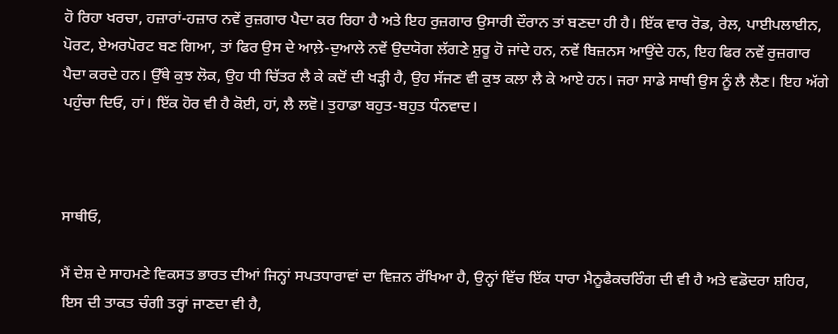ਹੋ ਰਿਹਾ ਖਰਚਾ, ਹਜ਼ਾਰਾਂ-ਹਜ਼ਾਰ ਨਵੇਂ ਰੁਜ਼ਗਾਰ ਪੈਦਾ ਕਰ ਰਿਹਾ ਹੈ ਅਤੇ ਇਹ ਰੁਜ਼ਗਾਰ ਉਸਾਰੀ ਦੌਰਾਨ ਤਾਂ ਬਣਦਾ ਹੀ ਹੈ। ਇੱਕ ਵਾਰ ਰੋਡ, ਰੇਲ, ਪਾਈਪਲਾਈਨ, ਪੋਰਟ, ਏਅਰਪੋਰਟ ਬਣ ਗਿਆ, ਤਾਂ ਫਿਰ ਉਸ ਦੇ ਆਲ਼ੇ-ਦੁਆਲੇ ਨਵੇਂ ਉਦਯੋਗ ਲੱਗਣੇ ਸ਼ੁਰੂ ਹੋ ਜਾਂਦੇ ਹਨ, ਨਵੇਂ ਬਿਜ਼ਨਸ ਆਉਂਦੇ ਹਨ, ਇਹ ਫਿਰ ਨਵੇਂ ਰੁਜ਼ਗਾਰ ਪੈਦਾ ਕਰਦੇ ਹਨ। ਉੱਥੇ ਕੁਝ ਲੋਕ, ਉਹ ਧੀ ਚਿੱਤਰ ਲੈ ਕੇ ਕਦੋਂ ਦੀ ਖੜ੍ਹੀ ਹੈ, ਉਹ ਸੱਜਣ ਵੀ ਕੁਝ ਕਲਾ ਲੈ ਕੇ ਆਏ ਹਨ। ਜਰਾ ਸਾਡੇ ਸਾਥੀ ਉਸ ਨੂੰ ਲੈ ਲੈਣ। ਇਹ ਅੱਗੇ ਪਹੁੰਚਾ ਦਿਓ, ਹਾਂ। ਇੱਕ ਹੋਰ ਵੀ ਹੈ ਕੋਈ, ਹਾਂ, ਲੈ ਲਵੋ। ਤੁਹਾਡਾ ਬਹੁਤ-ਬਹੁਤ ਧੰਨਵਾਦ।



ਸਾਥੀਓ,

ਮੈਂ ਦੇਸ਼ ਦੇ ਸਾਹਮਣੇ ਵਿਕਸਤ ਭਾਰਤ ਦੀਆਂ ਜਿਨ੍ਹਾਂ ਸਪਤਧਾਰਾਵਾਂ ਦਾ ਵਿਜ਼ਨ ਰੱਖਿਆ ਹੈ, ਉਨ੍ਹਾਂ ਵਿੱਚ ਇੱਕ ਧਾਰਾ ਮੈਨੂਫੈਕਚਰਿੰਗ ਦੀ ਵੀ ਹੈ ਅਤੇ ਵਡੋਦਰਾ ਸ਼ਹਿਰ, ਇਸ ਦੀ ਤਾਕਤ ਚੰਗੀ ਤਰ੍ਹਾਂ ਜਾਣਦਾ ਵੀ ਹੈ,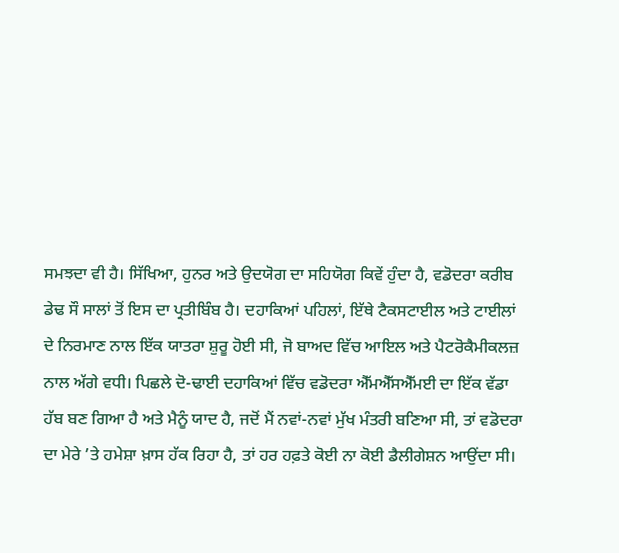ਸਮਝਦਾ ਵੀ ਹੈ। ਸਿੱਖਿਆ, ਹੁਨਰ ਅਤੇ ਉਦਯੋਗ ਦਾ ਸਹਿਯੋਗ ਕਿਵੇਂ ਹੁੰਦਾ ਹੈ, ਵਡੋਦਰਾ ਕਰੀਬ ਡੇਢ ਸੌ ਸਾਲਾਂ ਤੋਂ ਇਸ ਦਾ ਪ੍ਰਤੀਬਿੰਬ ਹੈ। ਦਹਾਕਿਆਂ ਪਹਿਲਾਂ, ਇੱਥੇ ਟੈਕਸਟਾਈਲ ਅਤੇ ਟਾਈਲਾਂ ਦੇ ਨਿਰਮਾਣ ਨਾਲ ਇੱਕ ਯਾਤਰਾ ਸ਼ੁਰੂ ਹੋਈ ਸੀ, ਜੋ ਬਾਅਦ ਵਿੱਚ ਆਇਲ ਅਤੇ ਪੈਟਰੋਕੈਮੀਕਲਜ਼ ਨਾਲ ਅੱਗੇ ਵਧੀ। ਪਿਛਲੇ ਦੋ-ਢਾਈ ਦਹਾਕਿਆਂ ਵਿੱਚ ਵਡੋਦਰਾ ਐੱਮਐੱਸਐੱਮਈ ਦਾ ਇੱਕ ਵੱਡਾ ਹੱਬ ਬਣ ਗਿਆ ਹੈ ਅਤੇ ਮੈਨੂੰ ਯਾਦ ਹੈ, ਜਦੋਂ ਮੈਂ ਨਵਾਂ-ਨਵਾਂ ਮੁੱਖ ਮੰਤਰੀ ਬਣਿਆ ਸੀ, ਤਾਂ ਵਡੋਦਰਾ ਦਾ ਮੇਰੇ ’ਤੇ ਹਮੇਸ਼ਾ ਖ਼ਾਸ ਹੱਕ ਰਿਹਾ ਹੈ, ਤਾਂ ਹਰ ਹਫ਼ਤੇ ਕੋਈ ਨਾ ਕੋਈ ਡੈਲੀਗੇਸ਼ਨ ਆਉਂਦਾ ਸੀ।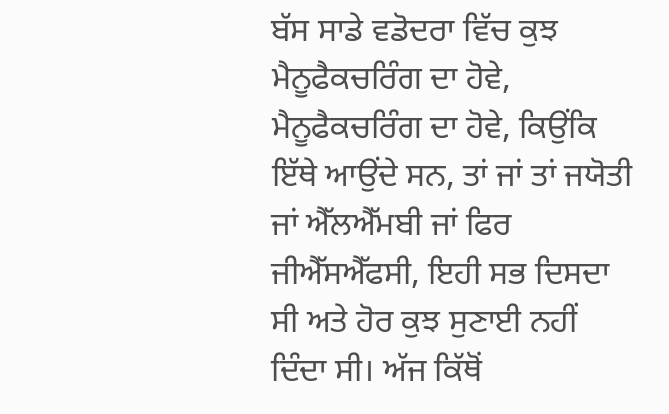ਬੱਸ ਸਾਡੇ ਵਡੋਦਰਾ ਵਿੱਚ ਕੁਝ ਮੈਨੂਫੈਕਚਰਿੰਗ ਦਾ ਹੋਵੇ, ਮੈਨੂਫੈਕਚਰਿੰਗ ਦਾ ਹੋਵੇ, ਕਿਉਂਕਿ ਇੱਥੇ ਆਉਂਦੇ ਸਨ, ਤਾਂ ਜਾਂ ਤਾਂ ਜਯੋਤੀ ਜਾਂ ਐੱਲਐੱਮਬੀ ਜਾਂ ਫਿਰ ਜੀਐੱਸਐੱਫਸੀ, ਇਹੀ ਸਭ ਦਿਸਦਾ ਸੀ ਅਤੇ ਹੋਰ ਕੁਝ ਸੁਣਾਈ ਨਹੀਂ ਦਿੰਦਾ ਸੀ। ਅੱਜ ਕਿੱਥੋਂ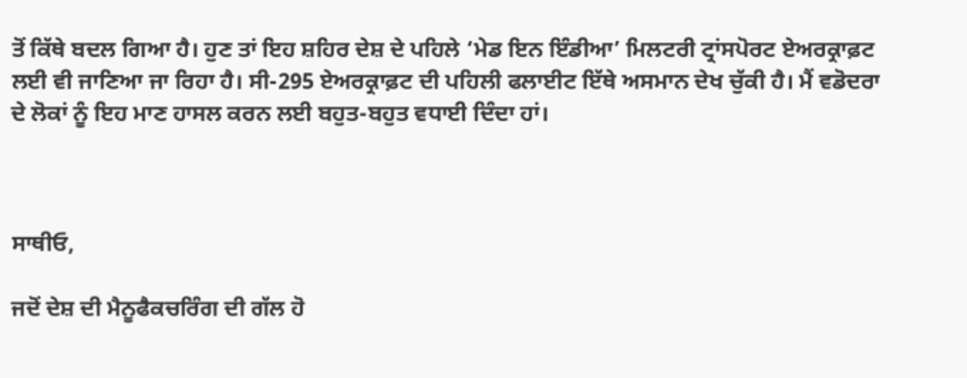ਤੋਂ ਕਿੱਥੇ ਬਦਲ ਗਿਆ ਹੈ। ਹੁਣ ਤਾਂ ਇਹ ਸ਼ਹਿਰ ਦੇਸ਼ ਦੇ ਪਹਿਲੇ ‘ਮੇਡ ਇਨ ਇੰਡੀਆ’ ਮਿਲਟਰੀ ਟ੍ਰਾਂਸਪੋਰਟ ਏਅਰਕ੍ਰਾਫ਼ਟ ਲਈ ਵੀ ਜਾਣਿਆ ਜਾ ਰਿਹਾ ਹੈ। ਸੀ-295 ਏਅਰਕ੍ਰਾਫ਼ਟ ਦੀ ਪਹਿਲੀ ਫਲਾਈਟ ਇੱਥੇ ਅਸਮਾਨ ਦੇਖ ਚੁੱਕੀ ਹੈ। ਮੈਂ ਵਡੋਦਰਾ ਦੇ ਲੋਕਾਂ ਨੂੰ ਇਹ ਮਾਣ ਹਾਸਲ ਕਰਨ ਲਈ ਬਹੁਤ-ਬਹੁਤ ਵਧਾਈ ਦਿੰਦਾ ਹਾਂ।



ਸਾਥੀਓ,

ਜਦੋਂ ਦੇਸ਼ ਦੀ ਮੈਨੂਫੈਕਚਰਿੰਗ ਦੀ ਗੱਲ ਹੋ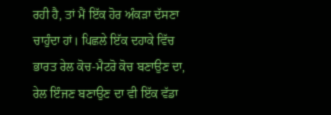ਰਹੀ ਹੈ, ਤਾਂ ਮੈਂ ਇੱਕ ਹੋਰ ਅੰਕੜਾ ਦੱਸਣਾ ਚਾਹੁੰਦਾ ਹਾਂ। ਪਿਛਲੇ ਇੱਕ ਦਹਾਕੇ ਵਿੱਚ ਭਾਰਤ ਰੇਲ ਕੋਚ-ਮੈਟਰੋ ਕੋਚ ਬਣਾਉਣ ਦਾ, ਰੇਲ ਇੰਜਣ ਬਣਾਉਣ ਦਾ ਵੀ ਇੱਕ ਵੱਡਾ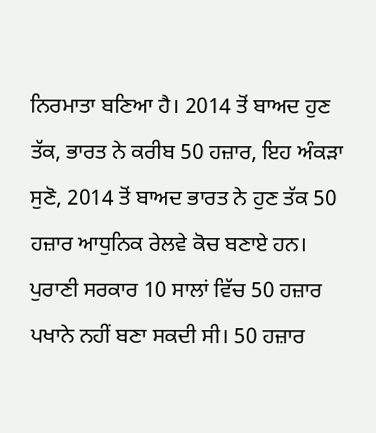ਨਿਰਮਾਤਾ ਬਣਿਆ ਹੈ। 2014 ਤੋਂ ਬਾਅਦ ਹੁਣ ਤੱਕ, ਭਾਰਤ ਨੇ ਕਰੀਬ 50 ਹਜ਼ਾਰ, ਇਹ ਅੰਕੜਾ ਸੁਣੋ, 2014 ਤੋਂ ਬਾਅਦ ਭਾਰਤ ਨੇ ਹੁਣ ਤੱਕ 50 ਹਜ਼ਾਰ ਆਧੁਨਿਕ ਰੇਲਵੇ ਕੋਚ ਬਣਾਏ ਹਨ। ਪੁਰਾਣੀ ਸਰਕਾਰ 10 ਸਾਲਾਂ ਵਿੱਚ 50 ਹਜ਼ਾਰ ਪਖਾਨੇ ਨਹੀਂ ਬਣਾ ਸਕਦੀ ਸੀ। 50 ਹਜ਼ਾਰ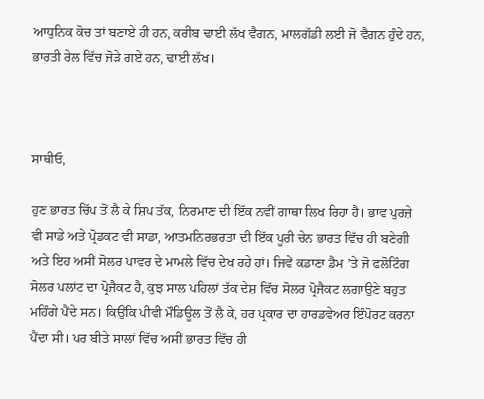ਆਧੁਨਿਕ ਕੋਚ ਤਾਂ ਬਣਾਏ ਹੀ ਹਨ, ਕਰੀਬ ਢਾਈ ਲੱਖ ਵੈਗਨ, ਮਾਲਗੱਡੀ ਲਈ ਜੋ ਵੈਗਨ ਹੁੰਦੇ ਹਨ, ਭਾਰਤੀ ਰੇਲ ਵਿੱਚ ਜੋੜੇ ਗਏ ਹਨ, ਢਾਈ ਲੱਖ।



ਸਾਥੀਓ,

ਹੁਣ ਭਾਰਤ ਚਿੱਪ ਤੋਂ ਲੈ ਕੇ ਸ਼ਿਪ ਤੱਕ, ਨਿਰਮਾਣ ਦੀ ਇੱਕ ਨਵੀਂ ਗਾਥਾ ਲਿਖ ਰਿਹਾ ਹੈ। ਭਾਵ ਪੁਰਜ਼ੇ ਵੀ ਸਾਡੇ ਅਤੇ ਪ੍ਰੋਡਕਟ ਵੀ ਸਾਡਾ, ਆਤਮਨਿਰਭਰਤਾ ਦੀ ਇੱਕ ਪੂਰੀ ਚੇਨ ਭਾਰਤ ਵਿੱਚ ਹੀ ਬਣੇਗੀ ਅਤੇ ਇਹ ਅਸੀਂ ਸੋਲਰ ਪਾਵਰ ਦੇ ਮਾਮਲੇ ਵਿੱਚ ਦੇਖ ਰਹੇ ਹਾਂ। ਜਿਵੇਂ ਕਡਾਣਾ ਡੈਮ ’ਤੇ ਜੋ ਫਲੋਟਿੰਗ ਸੋਲਰ ਪਲਾਂਟ ਦਾ ਪ੍ਰੋਜੈਕਟ ਹੈ, ਕੁਝ ਸਾਲ ਪਹਿਲਾਂ ਤੱਕ ਦੇਸ਼ ਵਿੱਚ ਸੋਲਰ ਪ੍ਰੋਜੈਕਟ ਲਗਾਉਣੇ ਬਹੁਤ ਮਹਿੰਗੇ ਪੈਂਦੇ ਸਨ। ਕਿਉਂਕਿ ਪੀਵੀ ਮੌਡਿਊਲ ਤੋਂ ਲੈ ਕੇ, ਹਰ ਪ੍ਰਕਾਰ ਦਾ ਹਾਰਡਵੇਅਰ ਇੰਪੋਰਟ ਕਰਨਾ ਪੈਂਦਾ ਸੀ। ਪਰ ਬੀਤੇ ਸਾਲਾਂ ਵਿੱਚ ਅਸੀਂ ਭਾਰਤ ਵਿੱਚ ਹੀ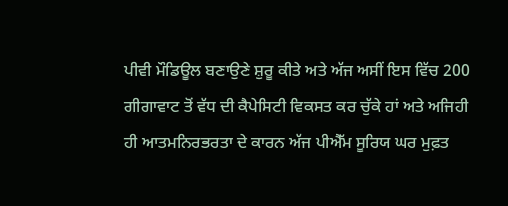ਪੀਵੀ ਮੌਡਿਊਲ ਬਣਾਉਣੇ ਸ਼ੁਰੂ ਕੀਤੇ ਅਤੇ ਅੱਜ ਅਸੀਂ ਇਸ ਵਿੱਚ 200 ਗੀਗਾਵਾਟ ਤੋਂ ਵੱਧ ਦੀ ਕੈਪੇਸਿਟੀ ਵਿਕਸਤ ਕਰ ਚੁੱਕੇ ਹਾਂ ਅਤੇ ਅਜਿਹੀ ਹੀ ਆਤਮਨਿਰਭਰਤਾ ਦੇ ਕਾਰਨ ਅੱਜ ਪੀਐੱਮ ਸੂਰਿਯ ਘਰ ਮੁਫ਼ਤ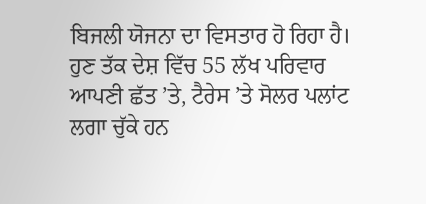ਬਿਜਲੀ ਯੋਜਨਾ ਦਾ ਵਿਸਤਾਰ ਹੋ ਰਿਹਾ ਹੈ। ਹੁਣ ਤੱਕ ਦੇਸ਼ ਵਿੱਚ 55 ਲੱਖ ਪਰਿਵਾਰ ਆਪਣੀ ਛੱਤ ’ਤੇ, ਟੈਰੇਸ ’ਤੇ ਸੋਲਰ ਪਲਾਂਟ ਲਗਾ ਚੁੱਕੇ ਹਨ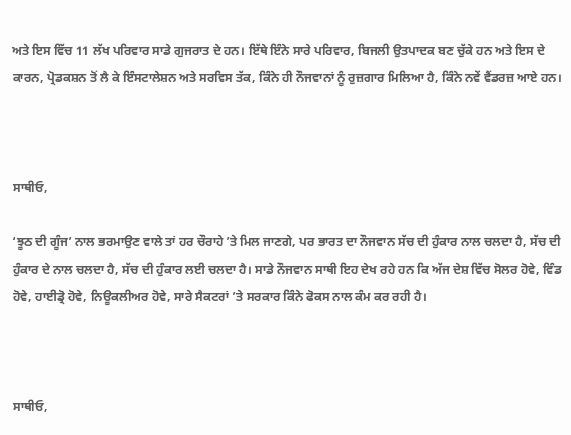ਅਤੇ ਇਸ ਵਿੱਚ 11 ਲੱਖ ਪਰਿਵਾਰ ਸਾਡੇ ਗੁਜਰਾਤ ਦੇ ਹਨ। ਇੱਥੇ ਇੰਨੇ ਸਾਰੇ ਪਰਿਵਾਰ, ਬਿਜਲੀ ਉਤਪਾਦਕ ਬਣ ਚੁੱਕੇ ਹਨ ਅਤੇ ਇਸ ਦੇ ਕਾਰਨ, ਪ੍ਰੋਡਕਸ਼ਨ ਤੋਂ ਲੈ ਕੇ ਇੰਸਟਾਲੇਸ਼ਨ ਅਤੇ ਸਰਵਿਸ ਤੱਕ, ਕਿੰਨੇ ਹੀ ਨੌਜਵਾਨਾਂ ਨੂੰ ਰੁਜ਼ਗਾਰ ਮਿਲਿਆ ਹੈ, ਕਿੰਨੇ ਨਵੇਂ ਵੈਂਡਰਜ਼ ਆਏ ਹਨ।



ਸਾਥੀਓ,

‘ਝੂਠ ਦੀ ਗੂੰਜ’ ਨਾਲ ਭਰਮਾਉਣ ਵਾਲੇ ਤਾਂ ਹਰ ਚੌਰਾਹੇ ’ਤੇ ਮਿਲ ਜਾਣਗੇ, ਪਰ ਭਾਰਤ ਦਾ ਨੌਜਵਾਨ ਸੱਚ ਦੀ ਹੁੰਕਾਰ ਨਾਲ ਚਲਦਾ ਹੈ, ਸੱਚ ਦੀ ਹੁੰਕਾਰ ਦੇ ਨਾਲ ਚਲਦਾ ਹੈ, ਸੱਚ ਦੀ ਹੁੰਕਾਰ ਲਈ ਚਲਦਾ ਹੈ। ਸਾਡੇ ਨੌਜਵਾਨ ਸਾਥੀ ਇਹ ਦੇਖ ਰਹੇ ਹਨ ਕਿ ਅੱਜ ਦੇਸ਼ ਵਿੱਚ ਸੋਲਰ ਹੋਵੇ, ਵਿੰਡ ਹੋਵੇ, ਹਾਈਡ੍ਰੋ ਹੋਵੇ, ਨਿਊਕਲੀਅਰ ਹੋਵੇ, ਸਾਰੇ ਸੈਕਟਰਾਂ ’ਤੇ ਸਰਕਾਰ ਕਿੰਨੇ ਫੋਕਸ ਨਾਲ ਕੰਮ ਕਰ ਰਹੀ ਹੈ।



ਸਾਥੀਓ,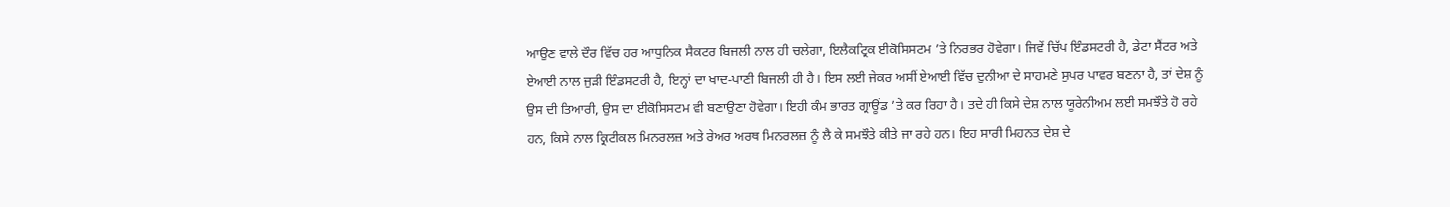ਆਉਣ ਵਾਲੇ ਦੌਰ ਵਿੱਚ ਹਰ ਆਧੁਨਿਕ ਸੈਕਟਰ ਬਿਜਲੀ ਨਾਲ ਹੀ ਚਲੇਗਾ, ਇਲੈਕਟ੍ਰਿਕ ਈਕੋਸਿਸਟਮ ’ਤੇ ਨਿਰਭਰ ਹੋਵੇਗਾ। ਜਿਵੇਂ ਚਿੱਪ ਇੰਡਸਟਰੀ ਹੈ, ਡੇਟਾ ਸੈਂਟਰ ਅਤੇ ਏਆਈ ਨਾਲ ਜੁੜੀ ਇੰਡਸਟਰੀ ਹੈ, ਇਨ੍ਹਾਂ ਦਾ ਖਾਦ-ਪਾਣੀ ਬਿਜਲੀ ਹੀ ਹੈ। ਇਸ ਲਈ ਜੇਕਰ ਅਸੀਂ ਏਆਈ ਵਿੱਚ ਦੁਨੀਆ ਦੇ ਸਾਹਮਣੇ ਸੁਪਰ ਪਾਵਰ ਬਣਨਾ ਹੈ, ਤਾਂ ਦੇਸ਼ ਨੂੰ ਉਸ ਦੀ ਤਿਆਰੀ, ਉਸ ਦਾ ਈਕੋਸਿਸਟਮ ਵੀ ਬਣਾਉਣਾ ਹੋਵੇਗਾ। ਇਹੀ ਕੰਮ ਭਾਰਤ ਗ੍ਰਾਊਂਡ ’ਤੇ ਕਰ ਰਿਹਾ ਹੈ। ਤਦੇ ਹੀ ਕਿਸੇ ਦੇਸ਼ ਨਾਲ ਯੂਰੇਨੀਅਮ ਲਈ ਸਮਝੌਤੇ ਹੋ ਰਹੇ ਹਨ, ਕਿਸੇ ਨਾਲ ਕ੍ਰਿਟੀਕਲ ਮਿਨਰਲਜ਼ ਅਤੇ ਰੇਅਰ ਅਰਥ ਮਿਨਰਲਜ਼ ਨੂੰ ਲੈ ਕੇ ਸਮਝੌਤੇ ਕੀਤੇ ਜਾ ਰਹੇ ਹਨ। ਇਹ ਸਾਰੀ ਮਿਹਨਤ ਦੇਸ਼ ਦੇ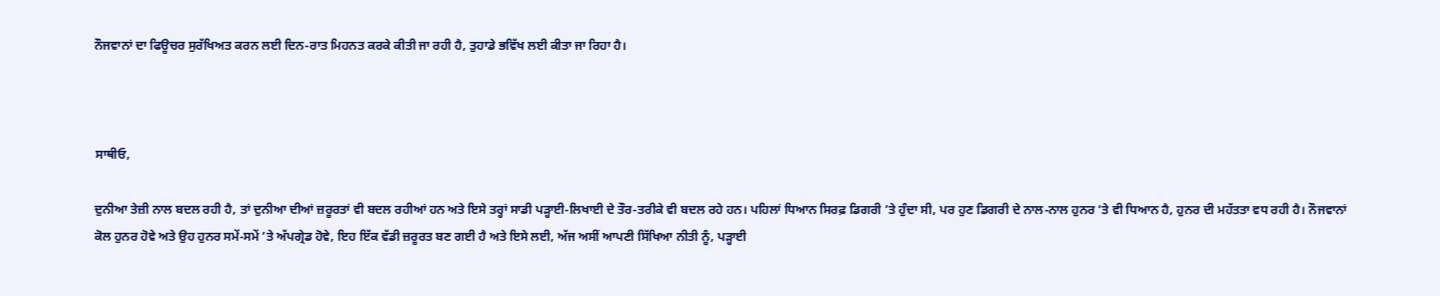ਨੌਜਵਾਨਾਂ ਦਾ ਫਿਊਚਰ ਸੁਰੱਖਿਅਤ ਕਰਨ ਲਈ ਦਿਨ-ਰਾਤ ਮਿਹਨਤ ਕਰਕੇ ਕੀਤੀ ਜਾ ਰਹੀ ਹੈ, ਤੁਹਾਡੇ ਭਵਿੱਖ ਲਈ ਕੀਤਾ ਜਾ ਰਿਹਾ ਹੈ।



ਸਾਥੀਓ,

ਦੁਨੀਆ ਤੇਜ਼ੀ ਨਾਲ ਬਦਲ ਰਹੀ ਹੈ, ਤਾਂ ਦੁਨੀਆ ਦੀਆਂ ਜ਼ਰੂਰਤਾਂ ਵੀ ਬਦਲ ਰਹੀਆਂ ਹਨ ਅਤੇ ਇਸੇ ਤਰ੍ਹਾਂ ਸਾਡੀ ਪੜ੍ਹਾਈ-ਲਿਖਾਈ ਦੇ ਤੌਰ-ਤਰੀਕੇ ਵੀ ਬਦਲ ਰਹੇ ਹਨ। ਪਹਿਲਾਂ ਧਿਆਨ ਸਿਰਫ਼ ਡਿਗਰੀ ’ਤੇ ਹੁੰਦਾ ਸੀ, ਪਰ ਹੁਣ ਡਿਗਰੀ ਦੇ ਨਾਲ-ਨਾਲ ਹੁਨਰ ’ਤੇ ਵੀ ਧਿਆਨ ਹੈ, ਹੁਨਰ ਦੀ ਮਹੱਤਤਾ ਵਧ ਰਹੀ ਹੈ। ਨੌਜਵਾਨਾਂ ਕੋਲ ਹੁਨਰ ਹੋਵੇ ਅਤੇ ਉਹ ਹੁਨਰ ਸਮੇਂ-ਸਮੇਂ ’ਤੇ ਅੱਪਗ੍ਰੇਡ ਹੋਵੇ, ਇਹ ਇੱਕ ਵੱਡੀ ਜ਼ਰੂਰਤ ਬਣ ਗਈ ਹੈ ਅਤੇ ਇਸੇ ਲਈ, ਅੱਜ ਅਸੀਂ ਆਪਣੀ ਸਿੱਖਿਆ ਨੀਤੀ ਨੂੰ, ਪੜ੍ਹਾਈ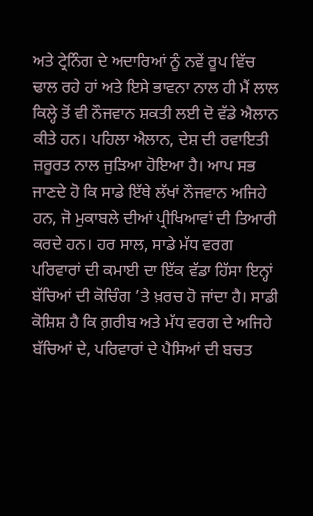ਅਤੇ ਟ੍ਰੇਨਿੰਗ ਦੇ ਅਦਾਰਿਆਂ ਨੂੰ ਨਵੇਂ ਰੂਪ ਵਿੱਚ ਢਾਲ ਰਹੇ ਹਾਂ ਅਤੇ ਇਸੇ ਭਾਵਨਾ ਨਾਲ ਹੀ ਮੈਂ ਲਾਲ ਕਿਲ੍ਹੇ ਤੋਂ ਵੀ ਨੌਜਵਾਨ ਸ਼ਕਤੀ ਲਈ ਦੋ ਵੱਡੇ ਐਲਾਨ ਕੀਤੇ ਹਨ। ਪਹਿਲਾ ਐਲਾਨ, ਦੇਸ਼ ਦੀ ਰਵਾਇਤੀ ਜ਼ਰੂਰਤ ਨਾਲ ਜੁੜਿਆ ਹੋਇਆ ਹੈ। ਆਪ ਸਭ ਜਾਣਦੇ ਹੋ ਕਿ ਸਾਡੇ ਇੱਥੇ ਲੱਖਾਂ ਨੌਜਵਾਨ ਅਜਿਹੇ ਹਨ, ਜੋ ਮੁਕਾਬਲੇ ਦੀਆਂ ਪ੍ਰੀਖਿਆਵਾਂ ਦੀ ਤਿਆਰੀ ਕਰਦੇ ਹਨ। ਹਰ ਸਾਲ, ਸਾਡੇ ਮੱਧ ਵਰਗ ਪਰਿਵਾਰਾਂ ਦੀ ਕਮਾਈ ਦਾ ਇੱਕ ਵੱਡਾ ਹਿੱਸਾ ਇਨ੍ਹਾਂ ਬੱਚਿਆਂ ਦੀ ਕੋਚਿੰਗ ’ਤੇ ਖ਼ਰਚ ਹੋ ਜਾਂਦਾ ਹੈ। ਸਾਡੀ ਕੋਸ਼ਿਸ਼ ਹੈ ਕਿ ਗ਼ਰੀਬ ਅਤੇ ਮੱਧ ਵਰਗ ਦੇ ਅਜਿਹੇ ਬੱਚਿਆਂ ਦੇ, ਪਰਿਵਾਰਾਂ ਦੇ ਪੈਸਿਆਂ ਦੀ ਬਚਤ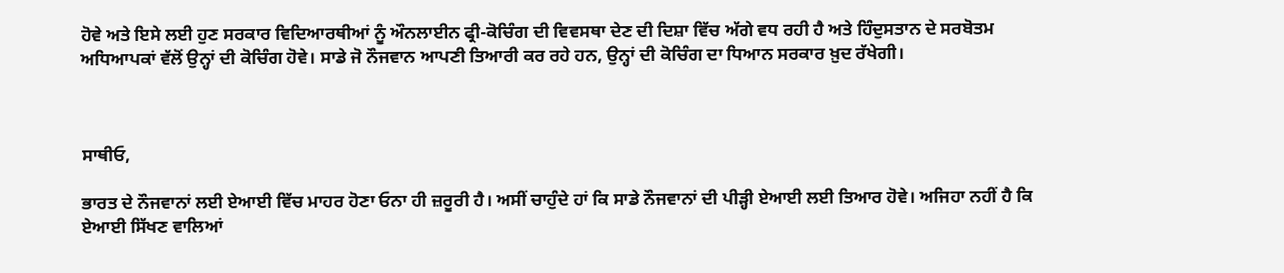ਹੋਵੇ ਅਤੇ ਇਸੇ ਲਈ ਹੁਣ ਸਰਕਾਰ ਵਿਦਿਆਰਥੀਆਂ ਨੂੰ ਔਨਲਾਈਨ ਫ੍ਰੀ-ਕੋਚਿੰਗ ਦੀ ਵਿਵਸਥਾ ਦੇਣ ਦੀ ਦਿਸ਼ਾ ਵਿੱਚ ਅੱਗੇ ਵਧ ਰਹੀ ਹੈ ਅਤੇ ਹਿੰਦੁਸਤਾਨ ਦੇ ਸਰਬੋਤਮ ਅਧਿਆਪਕਾਂ ਵੱਲੋਂ ਉਨ੍ਹਾਂ ਦੀ ਕੋਚਿੰਗ ਹੋਵੇ। ਸਾਡੇ ਜੋ ਨੌਜਵਾਨ ਆਪਣੀ ਤਿਆਰੀ ਕਰ ਰਹੇ ਹਨ, ਉਨ੍ਹਾਂ ਦੀ ਕੋਚਿੰਗ ਦਾ ਧਿਆਨ ਸਰਕਾਰ ਖ਼ੁਦ ਰੱਖੇਗੀ।



ਸਾਥੀਓ,

ਭਾਰਤ ਦੇ ਨੌਜਵਾਨਾਂ ਲਈ ਏਆਈ ਵਿੱਚ ਮਾਹਰ ਹੋਣਾ ਓਨਾ ਹੀ ਜ਼ਰੂਰੀ ਹੈ। ਅਸੀਂ ਚਾਹੁੰਦੇ ਹਾਂ ਕਿ ਸਾਡੇ ਨੌਜਵਾਨਾਂ ਦੀ ਪੀੜ੍ਹੀ ਏਆਈ ਲਈ ਤਿਆਰ ਹੋਵੇ। ਅਜਿਹਾ ਨਹੀਂ ਹੈ ਕਿ ਏਆਈ ਸਿੱਖਣ ਵਾਲਿਆਂ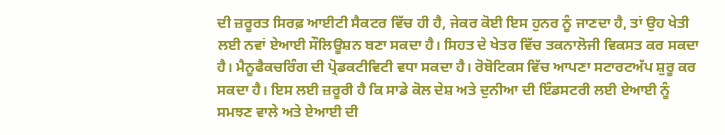ਦੀ ਜ਼ਰੂਰਤ ਸਿਰਫ਼ ਆਈਟੀ ਸੈਕਟਰ ਵਿੱਚ ਹੀ ਹੈ, ਜੇਕਰ ਕੋਈ ਇਸ ਹੁਨਰ ਨੂੰ ਜਾਣਦਾ ਹੈ, ਤਾਂ ਉਹ ਖੇਤੀ ਲਈ ਨਵਾਂ ਏਆਈ ਸੌਲਿਊਸ਼ਨ ਬਣਾ ਸਕਦਾ ਹੈ। ਸਿਹਤ ਦੇ ਖੇਤਰ ਵਿੱਚ ਤਕਨਾਲੋਜੀ ਵਿਕਸਤ ਕਰ ਸਕਦਾ ਹੈ। ਮੈਨੂਫੈਕਚਰਿੰਗ ਦੀ ਪ੍ਰੋਡਕਟੀਵਿਟੀ ਵਧਾ ਸਕਦਾ ਹੈ। ਰੋਬੋਟਿਕਸ ਵਿੱਚ ਆਪਣਾ ਸਟਾਰਟਅੱਪ ਸ਼ੁਰੂ ਕਰ ਸਕਦਾ ਹੈ। ਇਸ ਲਈ ਜ਼ਰੂਰੀ ਹੈ ਕਿ ਸਾਡੇ ਕੋਲ ਦੇਸ਼ ਅਤੇ ਦੁਨੀਆ ਦੀ ਇੰਡਸਟਰੀ ਲਈ ਏਆਈ ਨੂੰ ਸਮਝਣ ਵਾਲੇ ਅਤੇ ਏਆਈ ਦੀ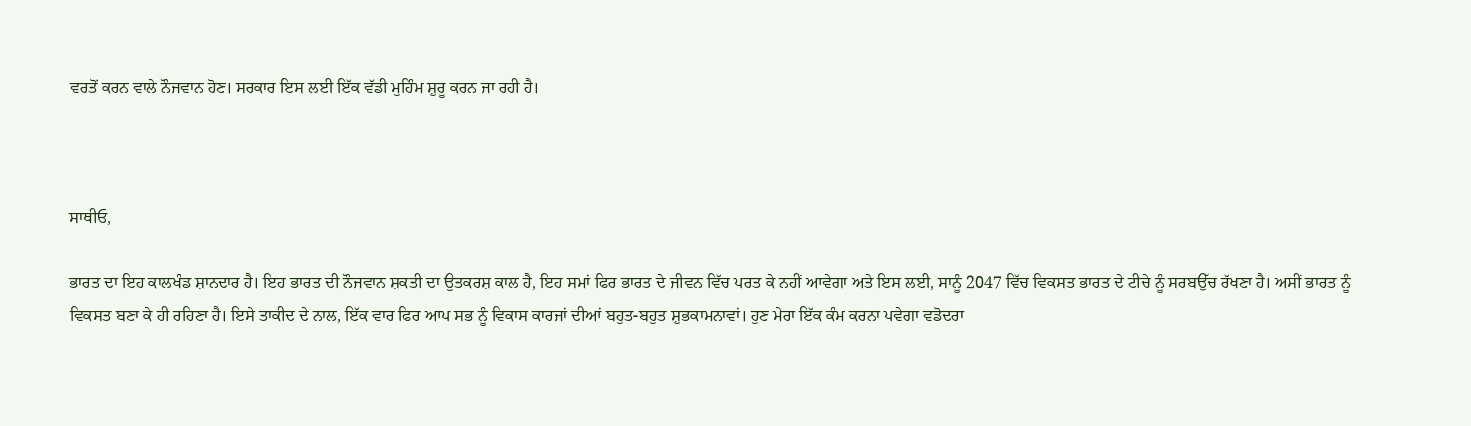ਵਰਤੋਂ ਕਰਨ ਵਾਲੇ ਨੌਜਵਾਨ ਹੋਣ। ਸਰਕਾਰ ਇਸ ਲਈ ਇੱਕ ਵੱਡੀ ਮੁਹਿੰਮ ਸ਼ੁਰੂ ਕਰਨ ਜਾ ਰਹੀ ਹੈ।



ਸਾਥੀਓ,

ਭਾਰਤ ਦਾ ਇਹ ਕਾਲਖੰਡ ਸ਼ਾਨਦਾਰ ਹੈ। ਇਹ ਭਾਰਤ ਦੀ ਨੌਜਵਾਨ ਸ਼ਕਤੀ ਦਾ ਉਤਕਰਸ਼ ਕਾਲ ਹੈ, ਇਹ ਸਮਾਂ ਫਿਰ ਭਾਰਤ ਦੇ ਜੀਵਨ ਵਿੱਚ ਪਰਤ ਕੇ ਨਹੀਂ ਆਵੇਗਾ ਅਤੇ ਇਸ ਲਈ, ਸਾਨੂੰ 2047 ਵਿੱਚ ਵਿਕਸਤ ਭਾਰਤ ਦੇ ਟੀਚੇ ਨੂੰ ਸਰਬਉੱਚ ਰੱਖਣਾ ਹੈ। ਅਸੀਂ ਭਾਰਤ ਨੂੰ ਵਿਕਸਤ ਬਣਾ ਕੇ ਹੀ ਰਹਿਣਾ ਹੈ। ਇਸੇ ਤਾਕੀਦ ਦੇ ਨਾਲ, ਇੱਕ ਵਾਰ ਫਿਰ ਆਪ ਸਭ ਨੂੰ ਵਿਕਾਸ ਕਾਰਜਾਂ ਦੀਆਂ ਬਹੁਤ-ਬਹੁਤ ਸ਼ੁਭਕਾਮਨਾਵਾਂ। ਹੁਣ ਮੇਰਾ ਇੱਕ ਕੰਮ ਕਰਨਾ ਪਵੇਗਾ ਵਡੋਦਰਾ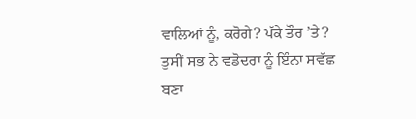ਵਾਲਿਆਂ ਨੂੰ, ਕਰੋਗੇ? ਪੱਕੇ ਤੌਰ ’ਤੇ? ਤੁਸੀਂ ਸਭ ਨੇ ਵਡੋਦਰਾ ਨੂੰ ਇੰਨਾ ਸਵੱਛ ਬਣਾ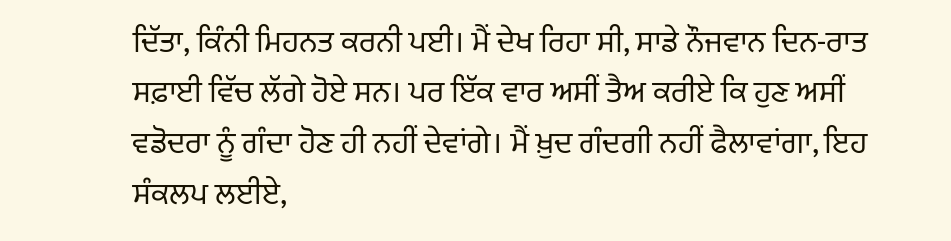ਦਿੱਤਾ, ਕਿੰਨੀ ਮਿਹਨਤ ਕਰਨੀ ਪਈ। ਮੈਂ ਦੇਖ ਰਿਹਾ ਸੀ, ਸਾਡੇ ਨੌਜਵਾਨ ਦਿਨ-ਰਾਤ ਸਫ਼ਾਈ ਵਿੱਚ ਲੱਗੇ ਹੋਏ ਸਨ। ਪਰ ਇੱਕ ਵਾਰ ਅਸੀਂ ਤੈਅ ਕਰੀਏ ਕਿ ਹੁਣ ਅਸੀਂ ਵਡੋਦਰਾ ਨੂੰ ਗੰਦਾ ਹੋਣ ਹੀ ਨਹੀਂ ਦੇਵਾਂਗੇ। ਮੈਂ ਖ਼ੁਦ ਗੰਦਗੀ ਨਹੀਂ ਫੈਲਾਵਾਂਗਾ, ਇਹ ਸੰਕਲਪ ਲਈਏ,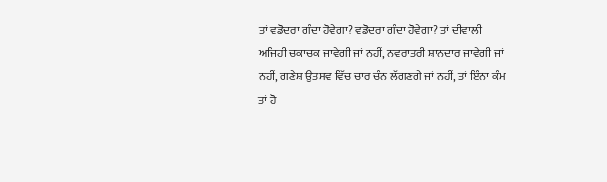ਤਾਂ ਵਡੋਦਰਾ ਗੰਦਾ ਹੋਵੇਗਾ? ਵਡੋਦਰਾ ਗੰਦਾ ਹੋਵੇਗਾ? ਤਾਂ ਦੀਵਾਲੀ ਅਜਿਹੀ ਚਕਾਚਕ ਜਾਵੇਗੀ ਜਾਂ ਨਹੀਂ, ਨਵਰਾਤਰੀ ਸ਼ਾਨਦਾਰ ਜਾਵੇਗੀ ਜਾਂ ਨਹੀਂ, ਗਣੇਸ਼ ਉਤਸਵ ਵਿੱਚ ਚਾਰ ਚੰਨ ਲੱਗਣਗੇ ਜਾਂ ਨਹੀਂ, ਤਾਂ ਇੰਨਾ ਕੰਮ ਤਾਂ ਹੋ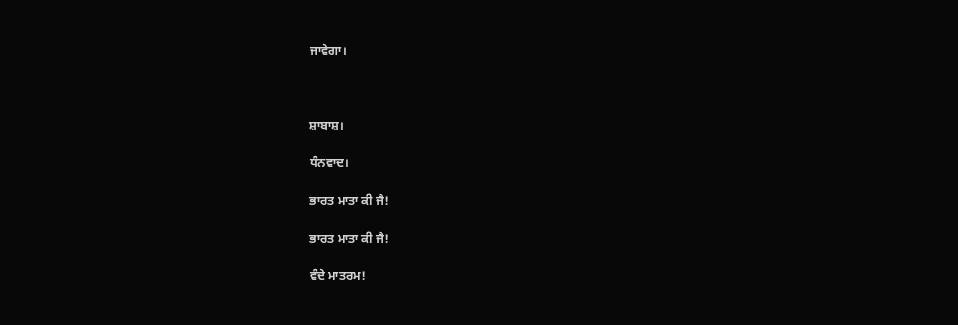ਜਾਵੇਗਾ।



ਸ਼ਾਬਾਸ਼।

ਧੰਨਵਾਦ।

ਭਾਰਤ ਮਾਤਾ ਕੀ ਜੈ!

ਭਾਰਤ ਮਾਤਾ ਕੀ ਜੈ!

ਵੰਦੇ ਮਾਤਰਮ!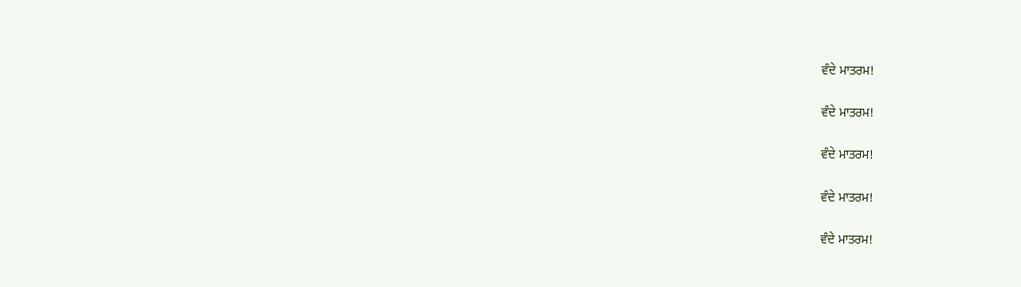ਵੰਦੇ ਮਾਤਰਮ!

ਵੰਦੇ ਮਾਤਰਮ!

ਵੰਦੇ ਮਾਤਰਮ!

ਵੰਦੇ ਮਾਤਰਮ!

ਵੰਦੇ ਮਾਤਰਮ!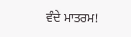ਵੰਦੇ ਮਾਤਰਮ!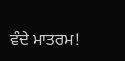ਵੰਦੇ ਮਾਤਰਮ!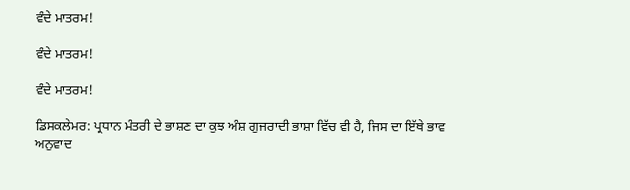ਵੰਦੇ ਮਾਤਰਮ!

ਵੰਦੇ ਮਾਤਰਮ!

ਵੰਦੇ ਮਾਤਰਮ!

ਡਿਸਕਲੇਮਰ: ਪ੍ਰਧਾਨ ਮੰਤਰੀ ਦੇ ਭਾਸ਼ਣ ਦਾ ਕੁਝ ਅੰਸ਼ ਗੁਜਰਾਦੀ ਭਾਸ਼ਾ ਵਿੱਚ ਵੀ ਹੈ, ਜਿਸ ਦਾ ਇੱਥੇ ਭਾਵ ਅਨੁਵਾਦ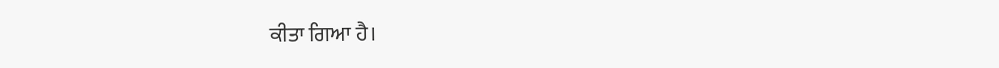ਕੀਤਾ ਗਿਆ ਹੈ।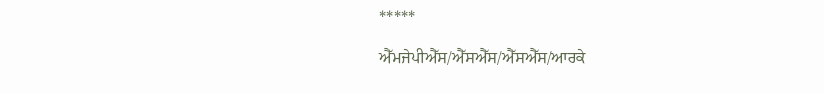*****

ਐੱਮਜੇਪੀਐੱਸ/ਐੱਸਐੱਸ/ਐੱਸਐੱਸ/ਆਰਕੇ